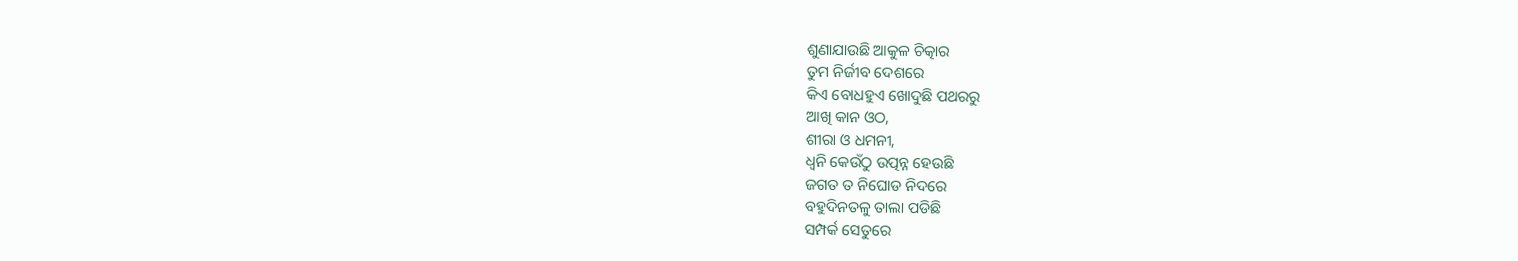ଶୁଣାଯାଉଛି ଆକୁଳ ଚିତ୍କାର
ତୁମ ନିର୍ଜୀବ ଦେଶରେ
କିଏ ବୋଧହୁଏ ଖୋଦୁଛି ପଥରରୁ
ଆଖି କାନ ଓଠ,
ଶୀରା ଓ ଧମନୀ,
ଧ୍ୱନି କେଉଁଠୁ ଉତ୍ପନ୍ନ ହେଉଛି
ଜଗତ ତ ନିଘୋଡ ନିଦରେ
ବହୁଦିନତଳୁ ତାଲା ପଡିଛି
ସମ୍ପର୍କ ସେତୁରେ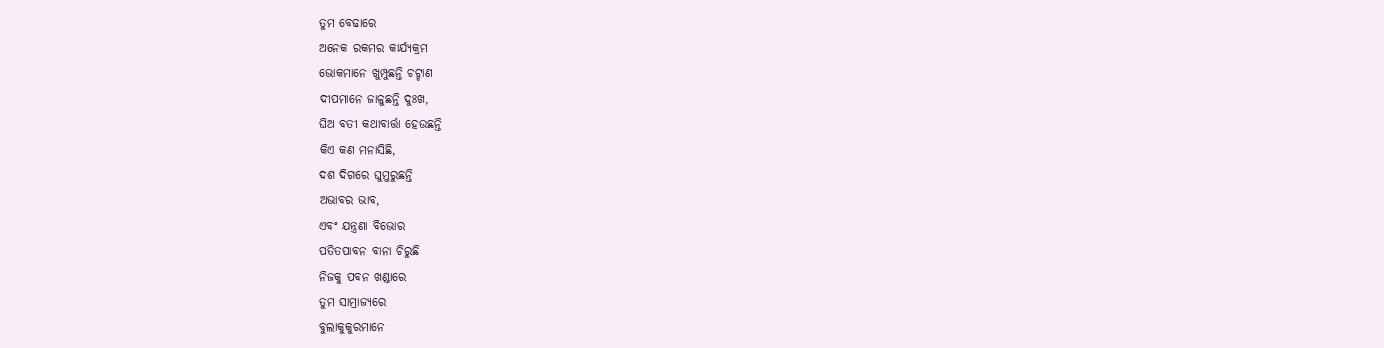ତୁମ ବେଢାରେ
ଅନେକ ରକମର କାର୍ଯ୍ୟକ୍ରମ
ଭୋକମାନେ ଖୁମ୍ପୁଛନ୍ତି ଚଟ୍ଚାଣ
ଦୀପମାନେ ଜାଳୁଛନ୍ତି ଦୁଃଖ,
ଘିଅ ବତୀ କଥାବାର୍ତ୍ତା ହେଉଛନ୍ତି
କିଏ କଣ ମନାସିଛି,
ଦଶ ଦିଗରେ ଘୁମୁରୁଛନ୍ତି
ଅଭାବର ଭାବ,
ଏବଂ ଯନ୍ତ୍ରଣା ବିଭୋର
ପତିତପାବନ ବାନା ଚିରୁଛି
ନିଜକୁ ପବନ ଖଣ୍ଡାରେ
ତୁମ ସାମ୍ରାଜ୍ୟରେ
ବୁଲାକୁକୁରମାନେ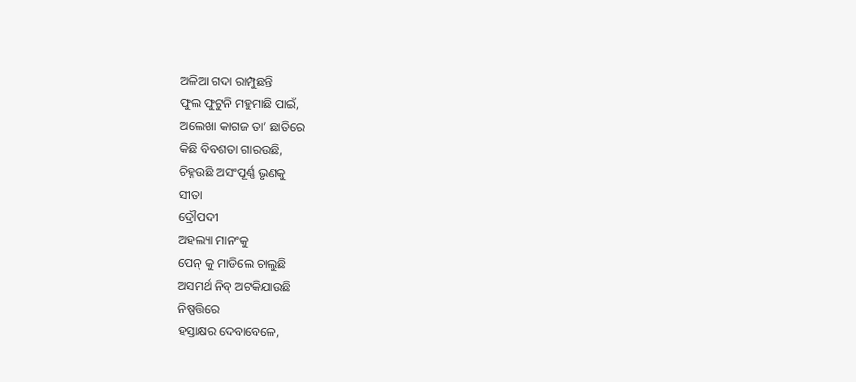ଅଳିଆ ଗଦା ରାମ୍ପୁଛନ୍ତି
ଫୁଲ ଫୁଟୁନି ମହୁମାଛି ପାଇଁ,
ଅଲେଖା କାଗଜ ତା’ ଛାତିରେ
କିଛି ବିବଶତା ଗାରଉଛି,
ଚିହ୍ନଉଛି ଅସଂପୂର୍ଣ୍ଣ ଭୃଣକୁ
ସୀତା
ଦ୍ରୌପଦୀ
ଅହଲ୍ୟା ମାନଂକୁ
ପେନ୍ କୁ ମାଡିଲେ ଚାଲୁଛି
ଅସମର୍ଥ ନିବ୍ ଅଟକିଯାଉଛି
ନିଷ୍ପତ୍ତିରେ
ହସ୍ତାକ୍ଷର ଦେବାବେଳେ,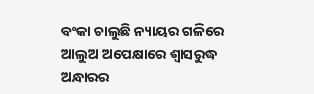ବଂକା ଚାଲୁଛି ନ୍ୟାୟର ଗଳିରେ
ଆଲୁଅ ଅପେକ୍ଷାରେ ଶ୍ୱାସରୁଦ୍ଧ
ଅନ୍ଧାରର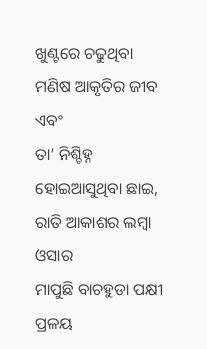ଖୁଣ୍ଟରେ ଚଢୁଥିବା
ମଣିଷ ଆକୃତିର ଜୀବ ଏବଂ
ତା’ ନିଶ୍ଚିହ୍ନ ହୋଇଆସୁଥିବା ଛାଇ,
ରାତି ଆକାଶର ଲମ୍ବା ଓସାର
ମାପୁଛି ବାଚହୁଡା ପକ୍ଷୀ
ପ୍ରଳୟ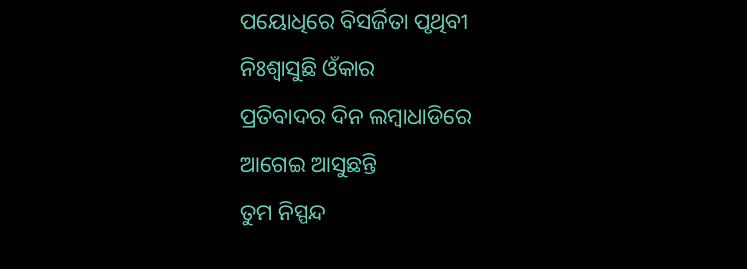ପୟୋଧିରେ ବିସର୍ଜିତା ପୃଥିବୀ
ନିଃଶ୍ୱାସୁଛି ଓଁକାର
ପ୍ରତିବାଦର ଦିନ ଲମ୍ବାଧାଡିରେ
ଆଗେଇ ଆସୁଛନ୍ତି
ତୁମ ନିସ୍ପନ୍ଦ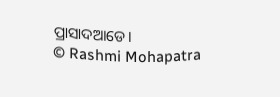ପ୍ରାସାଦଆଡେ।
© Rashmi Mohapatra